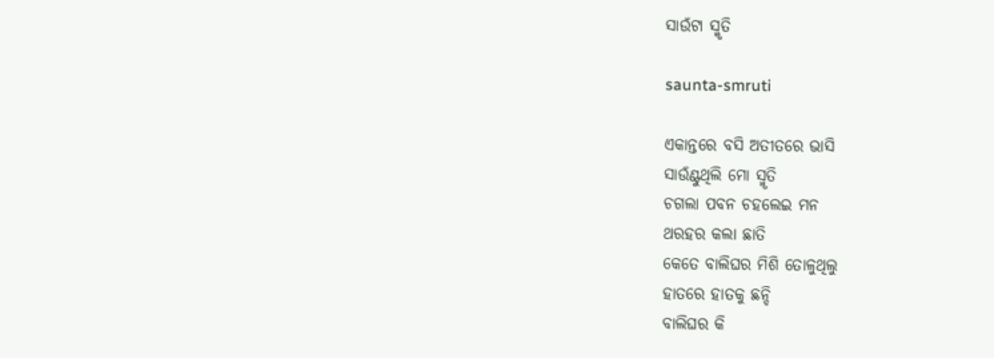ସାଉଁଟା ସ୍ମୃତି

saunta-smruti

ଏକାନ୍ତରେ ବସି ଅତୀତରେ ଭାସି
ସାଉଁଣ୍ଟୁଥିଲି ମୋ ସ୍ମୃତି
ଚଗଲା ପବନ ଚହଲେଇ ମନ
ଥରହର କଲା ଛାତି
କେତେ ବାଲିଘର ମିଶି ତୋଳୁଥିଲୁ
ହାତରେ ହାତକୁ ଛନ୍ଦି
ବାଲିଘର କି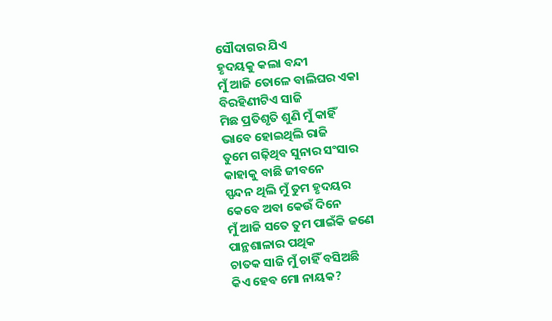ସୌଦାଗର ଯିଏ
ହୃଦୟକୁ କଲା ବନ୍ଦୀ
ମୁଁ ଆଜି ତୋଳେ ବାଲିଘର ଏକା
ବିରହିଣୀଟିଏ ସାଜି
ମିଛ ପ୍ରତିଶୃତି ଶୁଣି ମୁଁ କାହିଁ
ଭାବେ ହୋଇଥିଲି ରାଜି
ତୁମେ ଗଢ଼ିଥିବ ସୁନାର ସଂସାର
କାହାକୁ ବାଛି ଜୀବନେ
ସ୍ପନ୍ଦନ ଥିଲି ମୁଁ ତୁମ ହୃଦୟର
କେବେ ଅବା କେଉଁ ଦିନେ
ମୁଁ ଆଜି ସତେ ତୁମ ପାଇଁକି ଜଣେ
ପାନ୍ଥଶାଳାର ପଥିକ
ଚାତକ ସାଜି ମୁଁ ଚାହିଁ ବସିଅଛି
କିଏ ହେବ ମୋ ନାୟକ?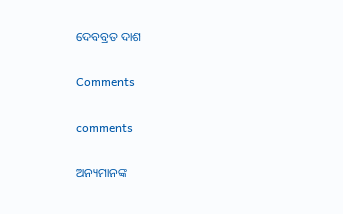ଦେବବ୍ରତ ଦାଶ

Comments

comments

ଅନ୍ୟମାନଙ୍କ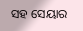ସହ ସେୟାର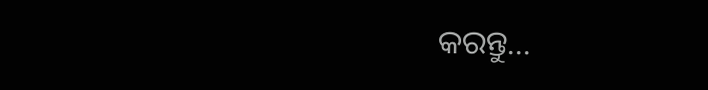କରନ୍ତୁ...